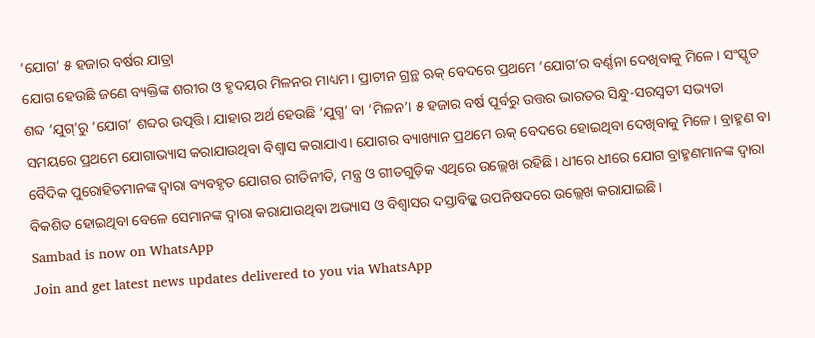‘ଯୋଗ’ ୫ ହଜାର ବର୍ଷର ଯାତ୍ରା
ଯୋଗ ହେଉଛି ଜଣେ ବ୍ୟକ୍ତିଙ୍କ ଶରୀର ଓ ହୃଦୟର ମିଳନର ମାଧ୍ୟମ। ପ୍ରାଚୀନ ଗ୍ରନ୍ଥ ଋକ୍ ବେଦରେ ପ୍ରଥମେ ‘ଯୋଗ’ର ବର୍ଣ୍ଣନା ଦେଖିବାକୁ ମିଳେ। ସଂସ୍କୃତ ଶବ୍ଦ ‘ଯୁଗ୍’ରୁ ‘ଯୋଗ’ ଶବ୍ଦର ଉତ୍ପତ୍ତି। ଯାହାର ଅର୍ଥ ହେଉଛି ‘ଯୁଗ୍ମ’ ବା ‘ମିଳନ’। ୫ ହଜାର ବର୍ଷ ପୂର୍ବରୁ ଉତ୍ତର ଭାରତର ସିନ୍ଧୁ-ସରସ୍ବତୀ ସଭ୍ୟତା ସମୟରେ ପ୍ରଥମେ ଯୋଗାଭ୍ୟାସ କରାଯାଉଥିବା ବିଶ୍ବାସ କରାଯାଏ। ଯୋଗର ବ୍ୟାଖ୍ୟାନ ପ୍ରଥମେ ଋକ୍ ବେଦରେ ହୋଇଥିବା ଦେଖିବାକୁ ମିଳେ। ବ୍ରାହ୍ମଣ ବା ବୈଦିକ ପୁରୋହିତମାନଙ୍କ ଦ୍ବାରା ବ୍ୟବହୃତ ଯୋଗର ରୀତିନୀତି, ମନ୍ତ୍ର ଓ ଗୀତଗୁଡ଼ିକ ଏଥିରେ ଉଲ୍ଲେଖ ରହିଛି। ଧୀରେ ଧୀରେ ଯୋଗ ବ୍ରାହ୍ମଣମାନଙ୍କ ଦ୍ବାରା ବିକଶିତ ହୋଇଥିବା ବେଳେ ସେମାନଙ୍କ ଦ୍ବାରା କରାଯାଉଥିବା ଅଭ୍ୟାସ ଓ ବିଶ୍ବାସର ଦସ୍ତାବିଜ୍କୁ ଉପନିଷଦରେ ଉଲ୍ଲେଖ କରାଯାଇଛି।
Sambad is now on WhatsApp
Join and get latest news updates delivered to you via WhatsApp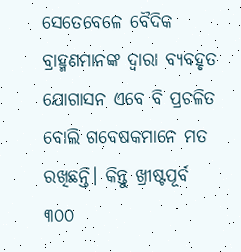ସେତେବେଳେ ବୈଦିକ ବ୍ରାହ୍ମଣମାନଙ୍କ ଦ୍ବାରା ବ୍ୟବହୃତ ଯୋଗାସନ ଏବେ ବି ପ୍ରଚଳିତ ବୋଲି ଗବେଷକମାନେ ମତ ରଖିଛନ୍ତି। କିନ୍ତୁ ଖ୍ରୀଷ୍ଟପୂର୍ବ ୩୦୦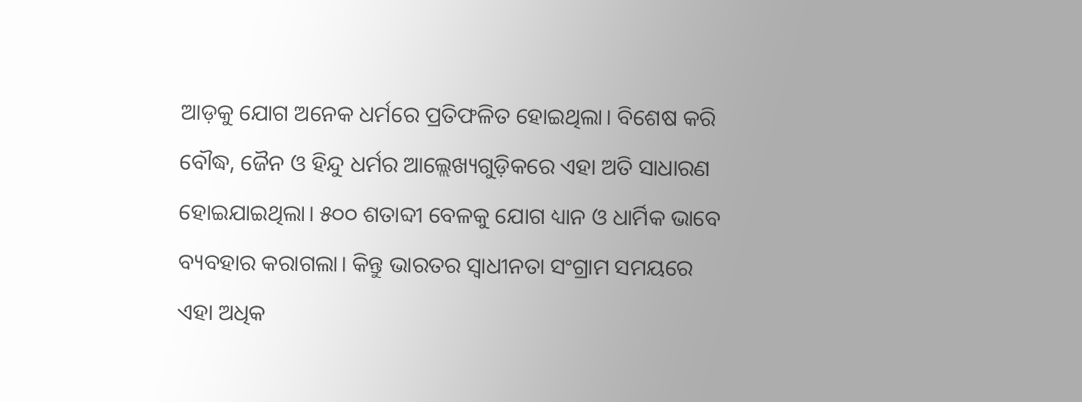ଆଡ଼କୁ ଯୋଗ ଅନେକ ଧର୍ମରେ ପ୍ରତିଫଳିତ ହୋଇଥିଲା। ବିଶେଷ କରି ବୌଦ୍ଧ, ଜୈନ ଓ ହିନ୍ଦୁ ଧର୍ମର ଆଲ୍ଲେଖ୍ୟଗୁଡ଼ିକରେ ଏହା ଅତି ସାଧାରଣ ହୋଇଯାଇଥିଲା। ୫୦୦ ଶତାବ୍ଦୀ ବେଳକୁ ଯୋଗ ଧ୍ୟାନ ଓ ଧାର୍ମିକ ଭାବେ ବ୍ୟବହାର କରାଗଲା। କିନ୍ତୁ ଭାରତର ସ୍ବାଧୀନତା ସଂଗ୍ରାମ ସମୟରେ ଏହା ଅଧିକ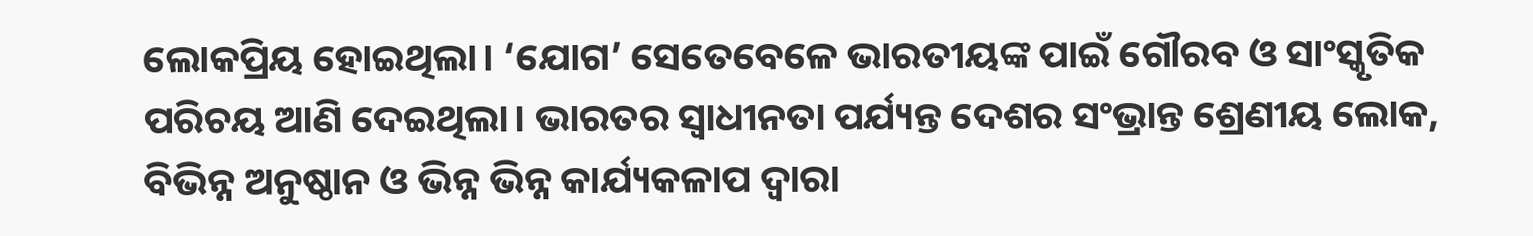ଲୋକପ୍ରିୟ ହୋଇଥିଲା। ‘ଯୋଗ’ ସେତେବେଳେ ଭାରତୀୟଙ୍କ ପାଇଁ ଗୌରବ ଓ ସାଂସ୍କୃତିକ ପରିଚୟ ଆଣି ଦେଇଥିଲା। ଭାରତର ସ୍ବାଧୀନତା ପର୍ଯ୍ୟନ୍ତ ଦେଶର ସଂଭ୍ରାନ୍ତ ଶ୍ରେଣୀୟ ଲୋକ, ବିଭିନ୍ନ ଅନୁଷ୍ଠାନ ଓ ଭିନ୍ନ ଭିନ୍ନ କାର୍ଯ୍ୟକଳାପ ଦ୍ବାରା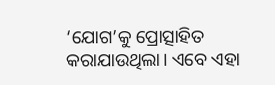‘ଯୋଗ’କୁ ପ୍ରୋତ୍ସାହିତ କରାଯାଉଥିଲା। ଏବେ ଏହା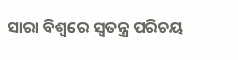ସାରା ବିଶ୍ବରେ ସ୍ବତନ୍ତ୍ର ପରିଚୟ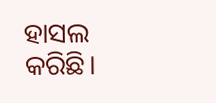ହାସଲ କରିଛି।